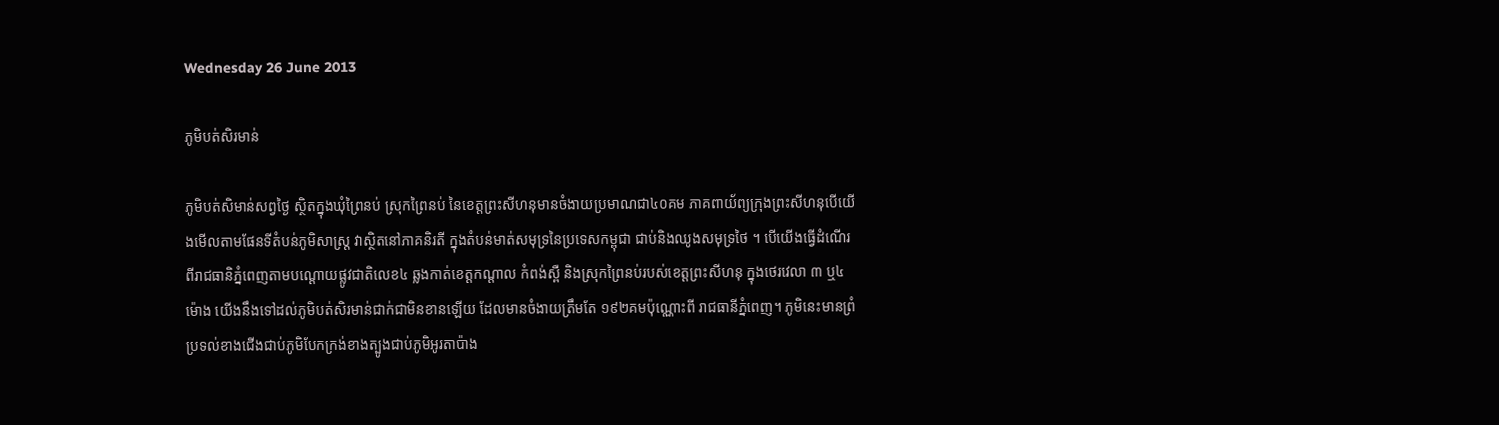Wednesday 26 June 2013

ភូមិបត់សិរមាន់

ភូមិបត់សិមាន់សព្វថ្ងៃ ស្ថិតក្នុងឃុំព្រៃនប់ ស្រុកព្រៃនប់ នៃខេត្តព្រះសីហនុមានចំងាយប្រមាណជា៤០គម ភាគពាយ័ព្យក្រុងព្រះសីហនុបើយើងមើលតាមផែនទីតំបន់ភូមិសាស្រ្ត វាស្ថិតនៅភាគនិរតី ក្នុងតំបន់មាត់សមុទ្រនៃប្រទេសកម្ពុជា ជាប់និងឈូងសមុទ្រថៃ ។ បើយើងធ្វើដំណើរពីរាជធានិភ្នំពេញតាមបណ្តោយផ្លូវជាតិលេខ៤ ឆ្លងកាត់ខេត្តកណ្តាល កំពង់ស្ពឺ និងស្រុកព្រៃនប់របស់ខេត្តព្រះសីហនុ ក្នុងថេរវេលា ៣ ឬ៤ ម៉ោង យើងនឹងទៅដល់ភូមិបត់សិរមាន់ជាក់ជាមិនខានឡើយ ដែលមានចំងាយត្រឹមតែ ១៩២គមប៉ុណ្ណោះពី រាជធានីភ្នំពេញ។ ភូមិនេះមានព្រំប្រទល់ខាងជើងជាប់ភូមិបែកក្រង់ខាងត្បូងជាប់ភូមិអូរតាប៉ាង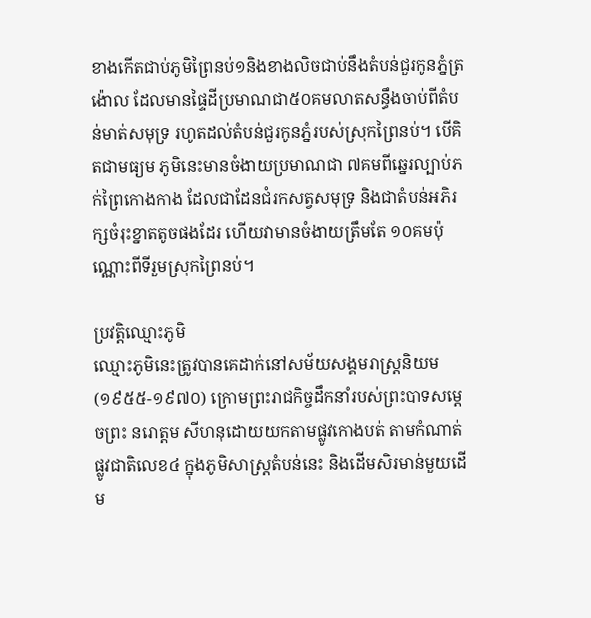ខាងកើតជាប់ភូមិព្រៃនប់១និងខាងលិចជាប់នឹងតំបន់ជួរកូនភ្នំត្រង៉ោល ដែលមានផ្ទៃដីប្រមាណជា៥០គមលាតសន្ធឹងចាប់ពីតំបន់មាត់សមុទ្រ រហូតដល់តំបន់ជួរកូនភ្នំរបស់ស្រុកព្រៃនប់។ បើគិតជាមធ្យម ភូមិនេះមានចំងាយប្រមាណជា ៧គមពីឆ្នេរល្បាប់ភក់ព្រៃកោងកាង ដែលជាដែនជំរកសត្វសមុទ្រ និងជាតំបន់អភិរក្សចំរុះខ្នាតតូចផងដែរ ហើយវាមានចំងាយត្រឹមតែ ១០គមប៉ុណ្ណោះពីទីរួមស្រុកព្រៃនប់។

ប្រវត្តិឈ្មោះភូមិ
ឈ្មោះភូមិនេះត្រូវបានគេដាក់នៅសម័យសង្គមរាស្រ្តនិយម(១៩៥៥-១៩៧០) ក្រោមព្រះរាជកិច្ចដឹកនាំរបស់ព្រះបាទសម្តេចព្រះ នរោត្តម សីហនុដោយយកតាមផ្លូវកោងបត់ តាមកំណាត់ផ្លូវជាតិលេខ៤ ក្នុងភូមិសាស្រ្តតំបន់នេះ និងដើមសិរមាន់មួយដើម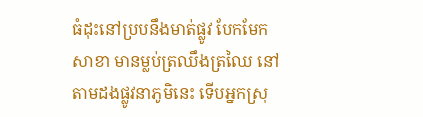ធំដុះនៅប្របនឹងមាត់ផ្លូវ បែកមែកសាខា មានម្លប់ត្រឈឹងត្រឈៃ នៅតាមដងផ្លូវនាភូមិនេះ ទើបអ្នកស្រុ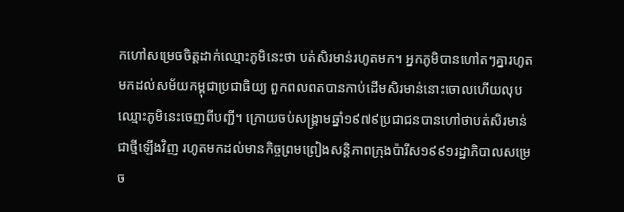កហៅសម្រេចចិត្តដាក់ឈ្មោះភូមិនេះថា បត់សិរមាន់រហូតមក។ អ្នកភូមិបានហៅតៗគ្នារហូតមកដល់សម័យកម្ពុជាប្រជាធិយ្យ ពួកពលពតបានកាប់ដើមសិរមាន់នោះចោលហើយលុបឈ្មោះភូមិនេះចេញពីបញ្ជី។ ក្រោយចប់សង្គ្រាមឆ្នាំ១៩៧៩ប្រជាជនបានហៅថាបត់សិរមាន់ ជាថ្មីឡើងវិញ រហូតមកដល់មានកិច្ចព្រមព្រៀងសន្តិភាពក្រុងប៉ារីស១៩៩១រដ្ឋាភិបាលសម្រេច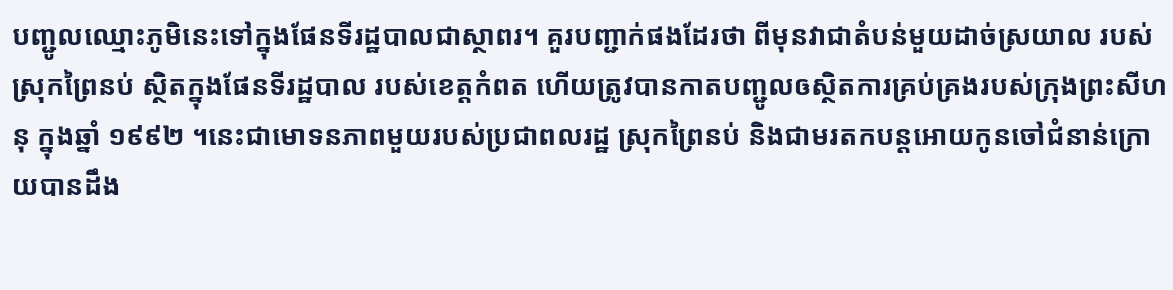បញ្ជូលឈ្មោះភូមិនេះទៅក្នុងផែនទីរដ្ឋបាលជាស្ថាពរ។ គួរបញ្ជាក់ផងដែរថា ពីមុនវាជាតំបន់មួយដាច់ស្រយាល របស់ស្រុកព្រៃនប់ ស្ថិតក្នុងផែនទីរដ្ឋបាល របស់ខេត្តកំពត ហើយត្រូវបានកាតបញ្ជូលឲស្ថិតការគ្រប់គ្រងរបស់ក្រុងព្រះសីហនុ ក្នុងឆ្នាំ ១៩៩២ ។នេះជាមោទនភាពមួយរបស់ប្រជាពលរដ្ឋ ស្រុកព្រៃនប់ និងជាមរតកបន្តអោយកូនចៅជំនាន់ក្រោយបានដឹង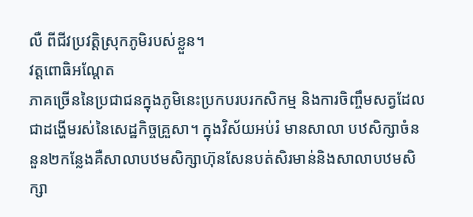លឺ ពីជីវប្រវត្តិស្រុកភូមិរបស់ខ្លួន។
វត្តពោធិអណ្តែត
ភាគច្រើននៃប្រជាជនក្នុងភូមិនេះប្រកបរបរកសិកម្ម និងការចិញ្ចឹមសត្វដែលជាដង្ហើមរស់នៃសេដ្ឋកិច្ចគ្រួសា។ ក្នុងវិស័យអប់រំ មានសាលា បឋសិក្សាចំននួន២កន្លែងគឺសាលាបឋមសិក្សាហ៊ុនសែនបត់សិរមាន់និងសាលាបឋមសិក្សា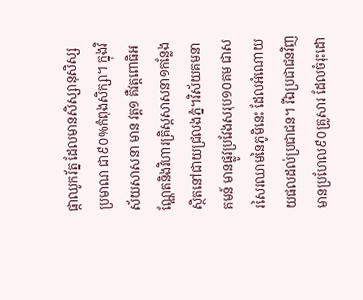ផ្កាឈូករ័ត្ន ដែលមានសិស្សានុសិស្សប្រមាណ ជា៩០%កំពុងសិក្សា។ ក្នុងវិស័យសាសនា មាន វត្ត១ គឺវត្តពោធិអណ្ណែតនិងវិហារគ្រិស្តសាសនា១កន្លែងស្ថិតនៅជាយជ្រលងភ្នំ។វិស័យគមនាគមន៍ មានផ្លូវប្រវែងសរុប១០គម ជាសរសៃរឈាមនៃភូមិនេះ ដែលអំណោយយផលដល់ប្រជាជន។ រីឯប្រជាជនវិញមានប្រហែល៩០គ្រួសារ ដែលចំរុះដោ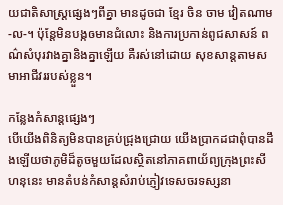យជាតិសាស្ត្រផ្សេងៗពីគ្នា មានដូចជា ខ្មែរ ចិន ចាម វៀតណាម -ល-។ ប៉ុន្តែមិនបង្កឲមានជំលោះ និងការប្រកាន់ពូជសាសន៍ ពណ៌សំបុរវាងគ្នានិងគ្នាឡើយ គឺរស់នៅដោយ សុខសាន្តតាមសមាអាជីវររបស់ខ្លួន។

កន្លែងកំសាន្តផ្សេងៗ
បើយើងពិនិត្យមិនបានគ្រប់ជ្រុងជ្រោយ យើងប្រាកដជាពុំបានដឹងឡើយថាភូមិដ៏តូចមួយដែលស្ថិតនៅភាគពាយ័ព្យក្រុងព្រះសីហនុនេះ មានតំបន់កំសាន្តសំរាប់ភ្ញៀវទេសចរទស្សនា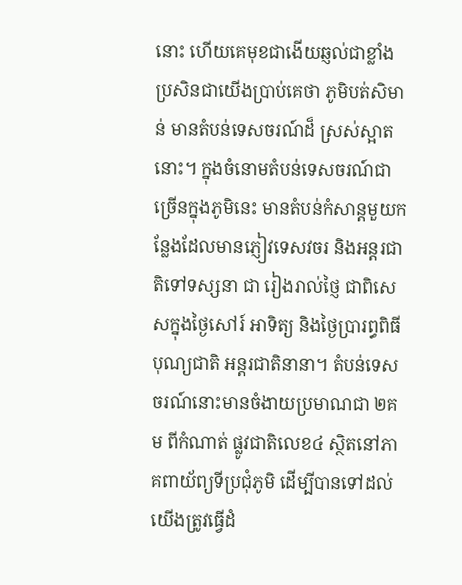នោះ ហើយគេមុខជាងើយឆ្ញល់ជាខ្លាំង ប្រសិនជាយើងប្រាប់គេថា ភូមិបត់សិមាន់ មានតំបន់ទេសចរណ៍ដ៏ ស្រស់ស្អាតនោះ។ ក្នុងចំនោមតំបន់ទេសចរណ៍ជាច្រើនក្នុងភូមិនេះ មានតំបន់កំសាន្តមួយកន្លែងដែលមានភ្ញៀវទេសវចរ និងអន្តរជាតិទៅទស្សនា ជា រៀងរាល់ថ្ញៃ ជាពិសេសក្នុងថ្ងៃសៅរ៍ អាទិត្យ និងថ្ងៃបា្ររព្ធពិធីបុណ្យជាតិ អន្តរជាតិនានា។ តំបន់ទេសចរណ៍នោះមានចំងាយប្រមាណជា ២គម ពីកំណាត់ ផ្លូវជាតិលេខ៤ ស្ថិតនៅភាគពាយ័ព្យទីប្រជុំភូមិ ដើម្បីបានទៅដល់យើងត្រូវធ្វើដំ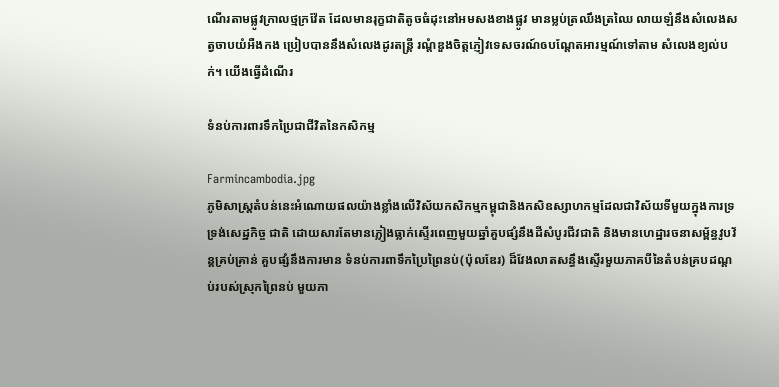ណើរតាមផ្លូវក្រាលថ្មក្រវ៉ែត ដែលមានរុក្ខជាតិតូចធំដុះនៅអមសងខាងផ្លូវ មានម្លប់ត្រឈឹងត្រឈៃ លាយឡំនឹងសំលេងសត្វចាបយំអឺងកង ប្រៀបបាននឹងសំលេងដូរតន្រ្តី រណ្តំឌួងចិត្តភ្ញៀវទេសចរណ៍ឲបណ្តែតអារម្មណ៍ទៅតាម សំលេងខ្យល់បក់។ យើងធ្វើដំណើរ

ទំនប់ការពារទឹកប្រៃជាជីវិតនៃកសិកម្ម

Farmincambodia.jpg
ភូមិសាស្ត្រតំបន់នេះអំណោយផលយ៉ាងខ្លាំងលើវិស័យកសិកម្មកម្ពុជានិងកសិឧស្សាហកម្មដែលជាវិស័យទីមួយក្នុងការទ្រទ្រង់សេដ្ឋកិច្ច ជាតិ ដោយសារតែមានភ្លៀងធ្លាក់ស្ទើរពេញមួយឆ្នាំគួបផ្សំនឹងដីសំបូរជីវជាតិ និងមានហេដ្ឋារចនាសម្ព័ន្ធវូបវ័ន្តគ្រប់គ្រាន់ គួបផ្សំនឹងការមាន ទំនប់ការពាទឹកប្រៃព្រៃនប់(ប៉ុលឌែរ) ដ៏វែងលាតសន្ធឹងស្ទើរមួយភាគបីនៃតំបន់គ្របដណ្តប់របស់ស្រុកព្រៃនប់ មួយភា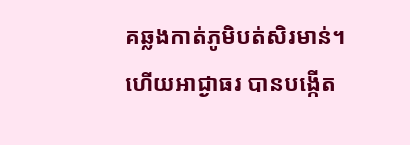គឆ្លងកាត់ភូមិបត់សិរមាន់។ ហើយអាជ្ងាធរ បានបង្កើត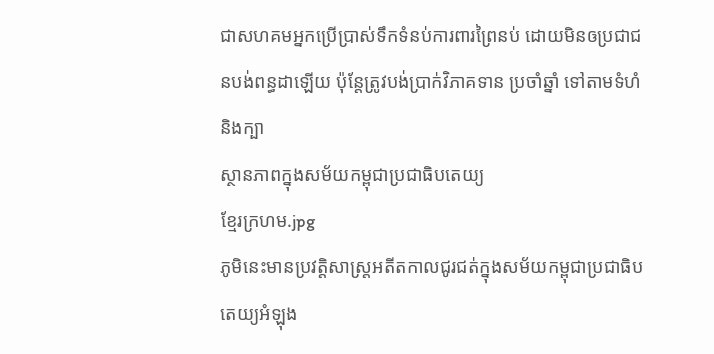ជាសហគមអ្នកប្រើប្រាស់ទឹកទំនប់ការពារព្រៃនប់ ដោយមិនឲប្រជាជនបង់ពន្ធដាឡើយ ប៉ុន្តែត្រូវបង់ប្រាក់វិភាគទាន ប្រចាំឆ្នាំ ទៅតាមទំហំ និងក្បា
ស្ថានភាពក្នុងសម័យកម្ពុជាប្រជាធិបតេយ្យ
ខ្មែរក្រហម.jpg
ភូមិនេះមានប្រវត្តិសាស្ត្រអតីតកាលជូរជត់ក្នុងសម័យកម្ពុជាប្រជាធិបតេយ្យអំឡុង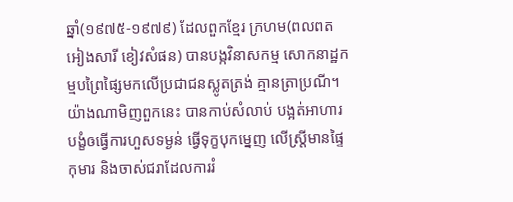ឆ្នាំ(១៩៧៥-១៩៧៩) ដែលពួកខ្មែរ ក្រហម(ពលពត អៀងសារី ខៀវសំផន) បានបង្កវិនាសកម្ម សោកនាដ្ឋកម្មបព្រៃផ្សៃមកលើប្រជាជនស្លូតត្រង់ គ្មានត្រាប្រណី។ យ៉ាងណាមិញពួកនេះ បានកាប់សំលាប់ បង្អត់អាហារ បង្ខំឲធ្វើការហួសទម្ងន់ ធ្វើទុក្ខបុកម្នេញ លើស្រ្តីមានផ្ទៃ កុមារ និងចាស់ជរាដែលការរំ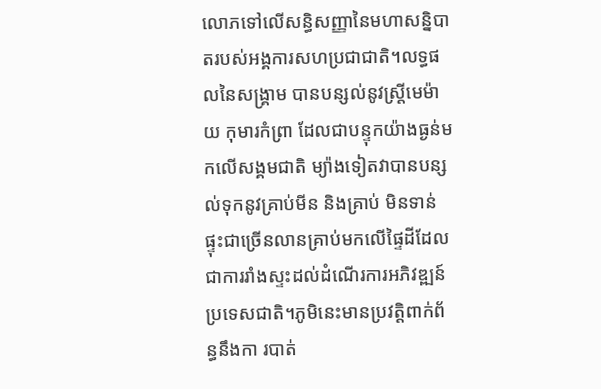លោភទៅលើសន្ធិសញ្ញានៃមហាសន្និបាតរបស់អង្គការសហប្រជាជាតិ។លទ្ធផលនៃសង្គ្រាម បានបន្សល់នូវស្ត្រីមេម៉ាយ កុមារកំព្រា ដែលជាបន្ទុកយ៉ាងធ្ងន់មកលើសង្គមជាតិ ម្យ៉ាងទៀតវាបានបន្សល់ទុកនូវគ្រាប់មីន និងគ្រាប់ មិនទាន់ផ្ទុះជាច្រើនលានគ្រាប់មកលើផ្ទៃដីដែលជាការរាំងស្ទះដល់ដំណើរការអភិវឌ្ឍន៍ប្រទេសជាតិ។ភូមិនេះមានប្រវត្តិពាក់ព័ន្ធនឹងកា របាត់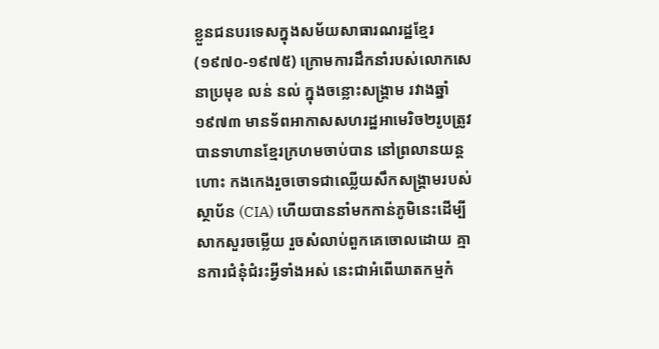ខ្លួនជនបរទេសក្នុងសម័យសាធារណរដ្ឋខ្មែរ(១៩៧០-១៩៧៥) ក្រោមការដឹកនាំរបស់លោកសេនាប្រមុខ លន់ នល់ ក្នុងចន្លោះសង្គ្រាម រវាងឆ្នាំ១៩៧៣ មានទ័ពអាកាសសហរដ្ឋអាមេរិច២រូបត្រូវបានទាហានខ្មែរក្រហមចាប់បាន នៅព្រលានយន្តហោះ កងកេងរួចចោទជាឈ្លើយសឹកសង្រ្គាមរបស់ស្ថាប័ន (CIA) ហើយបាននាំមកកាន់ភូមិនេះដើម្បីសាកសួរចម្លើយ រួចសំលាប់ពួកគេចោលដោយ គ្មានការជំនុំជំរះអ្វីទាំងអស់ នេះជាអំពើឃាតកម្មកំ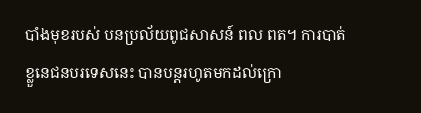បាំងមុខរបស់ បនប្រល័យពូជសាសន៍ ពល ពត។ ការបាត់ខ្លួនេជនបរទេសនេះ បានបន្តរហូតមកដល់ក្រោ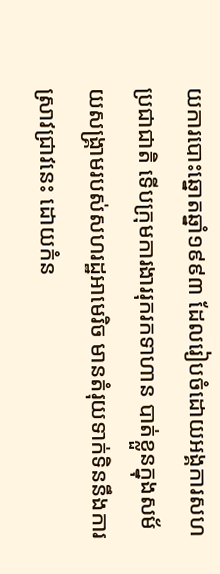យការបោះឆ្នោតឆ្នាំ១៩៩៣ ដែលរៀបចំដោយអង្គការសហប្រជាជាតិ ទើបក្រុមការងាររុករកទាហាន បាត់ខ្លួនក្នុងសម័យសង្គ្រាមរបស់សហរដ្ឋអាមេរិច មានតំរុយទាក់ទិននឹងការស្រាវជ្រាវនេះ ដោយកំន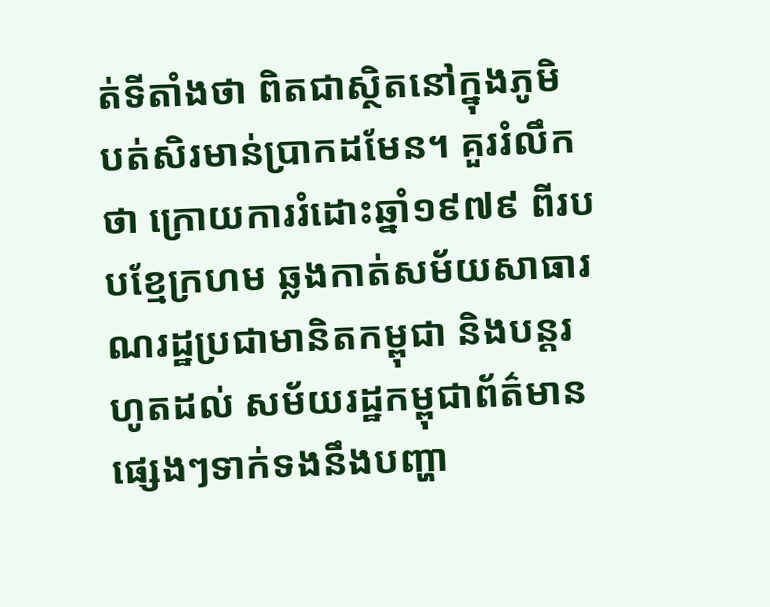ត់ទីតាំងថា ពិតជាស្ថិតនៅក្នុងភូមិ បត់សិរមាន់ប្រាកដមែន។ គួររំលឹកថា ក្រោយការរំដោះឆ្នាំ១៩៧៩ ពីរបបខ្មែក្រហម ឆ្លងកាត់សម័យសាធារណរដ្ឋប្រជាមានិតកម្ពុជា និងបន្តរហូតដល់ សម័យរដ្ឋកម្ពុជាព័ត៌មានផ្សេងៗទាក់ទងនឹងបញ្ហា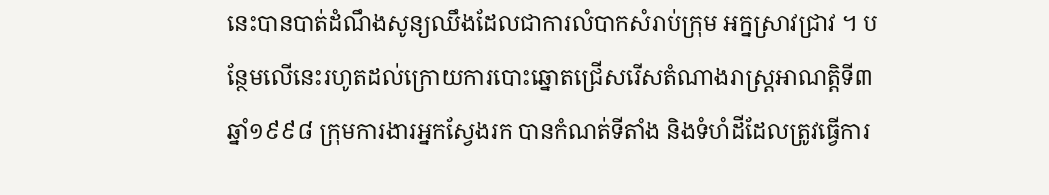នេះបានបាត់ដំណឹងសូន្យឈឹងដែលជាការលំបាកសំរាប់ក្រុម អក្នស្រាវជា្រវ ។ បន្ថែមលើនេះរហូតដល់ក្រោយការបោះឆ្នោតជ្រើសរើសតំណាងរាស្ត្រអាណត្តិទី៣ ឆ្នាំ១៩៩៨ ក្រុមការងារអ្នកស្វែងរក បានកំណត់ទីតាំង និងទំហំដីដែលត្រូវធ្វើការ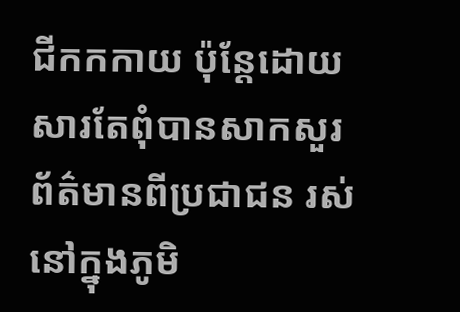ជីកកកាយ ប៉ុន្តែដោយសារតែពុំបានសាកសួរព័ត៌មានពីប្រជាជន រស់នៅក្នុងភូមិ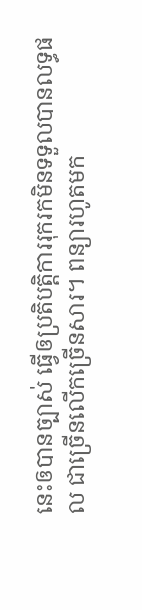នេះឲបានច្បាស់ ធ្វើឲប្រតិបត្តិការរុករកមិនទទួលបានលទ្ធផល ជាច្រើនលើកច្រើនសារ។ ពន្យារហូតមក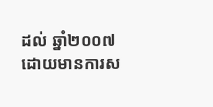ដល់ ឆ្នាំ២០០៧ ដោយមានការស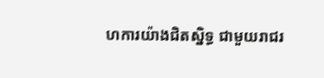ហការយ៉ាងជិតស្និទ្ធ ជាមួយរាជរ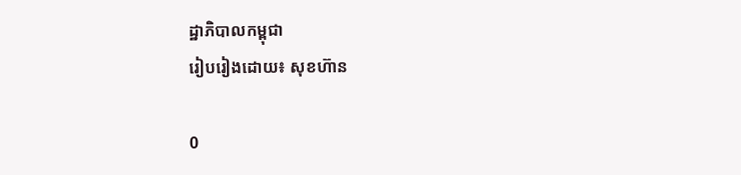ដ្ឋាភិបាលកម្ពុជា
រៀបរៀងដោយ៖ សុខហ៊ាន

0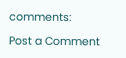comments:

Post a Comment